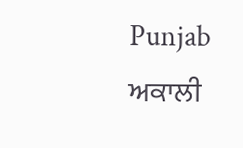Punjab
ਅਕਾਲੀ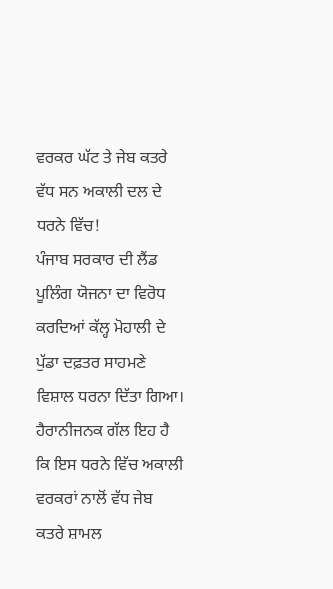ਵਰਕਰ ਘੱਟ ਤੇ ਜੇਬ ਕਤਰੇ ਵੱਧ ਸਨ ਅਕਾਲੀ ਦਲ ਦੇ ਧਰਨੇ ਵਿੱਚ!
ਪੰਜਾਬ ਸਰਕਾਰ ਦੀ ਲੈਂਡ ਪੂਲਿੰਗ ਯੋਜਨਾ ਦਾ ਵਿਰੋਧ ਕਰਦਿਆਂ ਕੱਲ੍ਹ ਮੋਹਾਲੀ ਦੇ ਪੁੱਡਾ ਦਫ਼ਤਰ ਸਾਹਮਣੇ ਵਿਸ਼ਾਲ ਧਰਨਾ ਦਿੱਤਾ ਗਿਆ। ਹੈਰਾਨੀਜਨਕ ਗੱਲ ਇਹ ਹੈ ਕਿ ਇਸ ਧਰਨੇ ਵਿੱਚ ਅਕਾਲੀ ਵਰਕਰਾਂ ਨਾਲੋਂ ਵੱਧ ਜੇਬ ਕਤਰੇ ਸ਼ਾਮਲ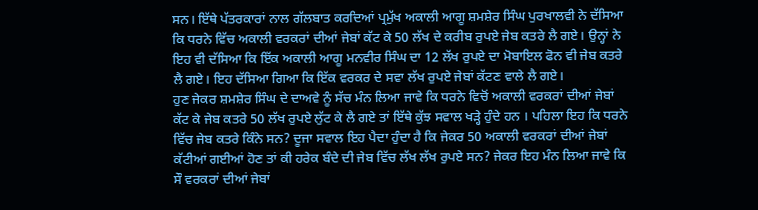ਸਨ। ਇੱਥੇ ਪੱਤਰਕਾਰਾਂ ਨਾਲ ਗੱਲਬਾਤ ਕਰਦਿਆਂ ਪ੍ਰਮੁੱਖ ਅਕਾਲੀ ਆਗੂ ਸ਼ਮਸ਼ੇਰ ਸਿੰਘ ਪੁਰਖਾਲਵੀ ਨੇ ਦੱਸਿਆ ਕਿ ਧਰਨੇ ਵਿੱਚ ਅਕਾਲੀ ਵਰਕਰਾਂ ਦੀਆਂ ਜੇਬਾਂ ਕੱਟ ਕੇ 50 ਲੱਖ ਦੇ ਕਰੀਬ ਰੁਪਏ ਜੇਬ ਕਤਰੇ ਲੈ ਗਏ। ਉਨ੍ਹਾਂ ਨੇ ਇਹ ਵੀ ਦੱਸਿਆ ਕਿ ਇੱਕ ਅਕਾਲੀ ਆਗੂ ਮਨਵੀਰ ਸਿੰਘ ਦਾ 12 ਲੱਖ ਰੁਪਏ ਦਾ ਮੋਬਾਇਲ ਫੋਨ ਵੀ ਜੇਬ ਕਤਰੇ ਲੈ ਗਏ। ਇਹ ਦੱਸਿਆ ਗਿਆ ਕਿ ਇੱਕ ਵਰਕਰ ਦੇ ਸਵਾ ਲੱਖ ਰੁਪਏ ਜੇਬਾਂ ਕੱਟਣ ਵਾਲੇ ਲੈ ਗਏ।
ਹੁਣ ਜੇਕਰ ਸ਼ਮਸ਼ੇਰ ਸਿੰਘ ਦੇ ਦਾਅਵੇ ਨੂੰ ਸੱਚ ਮੰਨ ਲਿਆ ਜਾਵੇ ਕਿ ਧਰਨੇ ਵਿਚੋਂ ਅਕਾਲੀ ਵਰਕਰਾਂ ਦੀਆਂ ਜੇਬਾਂ ਕੱਟ ਕੇ ਜੇਬ ਕਤਰੇ 50 ਲੱਖ ਰੁਪਏ ਲੁੱਟ ਕੇ ਲੈ ਗਏ ਤਾਂ ਇੱਥੇ ਕੁੱਝ ਸਵਾਲ ਖੜ੍ਹੇ ਹੁੰਦੇ ਹਨ । ਪਹਿਲਾ ਇਹ ਕਿ ਧਰਨੇ ਵਿੱਚ ਜੇਬ ਕਤਰੇ ਕਿੰਨੇ ਸਨ? ਦੂਜਾ ਸਵਾਲ ਇਹ ਪੈਦਾ ਹੁੰਦਾ ਹੈ ਕਿ ਜੇਕਰ 50 ਅਕਾਲੀ ਵਰਕਰਾਂ ਦੀਆਂ ਜੇਬਾਂ ਕੱਟੀਆਂ ਗਈਆਂ ਹੋਣ ਤਾਂ ਕੀ ਹਰੇਕ ਬੰਦੇ ਦੀ ਜੇਬ ਵਿੱਚ ਲੱਖ ਲੱਖ ਰੁਪਏ ਸਨ? ਜੇਕਰ ਇਹ ਮੰਨ ਲਿਆ ਜਾਵੇ ਕਿ ਸੌ ਵਰਕਰਾਂ ਦੀਆਂ ਜੇਬਾਂ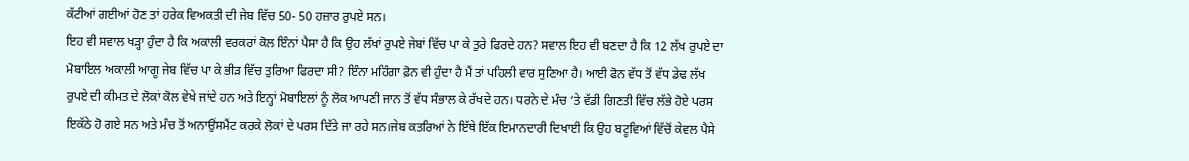ਕੱਟੀਆਂ ਗਈਆਂ ਹੋਣ ਤਾਂ ਹਰੇਕ ਵਿਅਕਤੀ ਦੀ ਜੇਬ ਵਿੱਚ 50- 50 ਹਜ਼ਾਰ ਰੁਪਏ ਸਨ।
ਇਹ ਵੀ ਸਵਾਲ ਖੜ੍ਹਾ ਹੁੰਦਾ ਹੈ ਕਿ ਅਕਾਲੀ ਵਰਕਰਾਂ ਕੋਲ ਇੰਨਾਂ ਪੈਸਾ ਹੈ ਕਿ ਉਹ ਲੱਖਾਂ ਰੁਪਏ ਜੇਬਾਂ ਵਿੱਚ ਪਾ ਕੇ ਤੁਰੇ ਫਿਰਦੇ ਹਨ? ਸਵਾਲ ਇਹ ਵੀ ਬਣਦਾ ਹੈ ਕਿ 12 ਲੱਖ ਰੁਪਏ ਦਾ ਮੋਬਾਇਲ ਅਕਾਲੀ ਆਗੂ ਜੇਬ ਵਿੱਚ ਪਾ ਕੇ ਭੀੜ ਵਿੱਚ ਤੁਰਿਆ ਫਿਰਦਾ ਸੀ? ਇੰਨਾ ਮਹਿੰਗਾ ਫ਼ੋਨ ਵੀ ਹੁੰਦਾ ਹੈ ਮੈਂ ਤਾਂ ਪਹਿਲੀ ਵਾਰ ਸੁਣਿਆ ਹੈ। ਆਈ ਫੋਨ ਵੱਧ ਤੋਂ ਵੱਧ ਡੇਢ ਲੱਖ ਰੁਪਏ ਦੀ ਕੀਮਤ ਦੇ ਲੋਕਾਂ ਕੋਲ ਵੇਖੇ ਜਾਂਦੇ ਹਨ ਅਤੇ ਇਨ੍ਹਾਂ ਮੋਬਾਇਲਾਂ ਨੂੰ ਲੋਕ ਆਪਣੀ ਜਾਨ ਤੋਂ ਵੱਧ ਸੰਭਾਲ ਕੇ ਰੱਖਦੇ ਹਨ। ਧਰਨੇ ਦੇ ਮੰਚ ‘ਤੇ ਵੱਡੀ ਗਿਣਤੀ ਵਿੱਚ ਲੱਭੇ ਹੋਏ ਪਰਸ ਇਕੱਠੇ ਹੋ ਗਏ ਸਨ ਅਤੇ ਮੰਚ ਤੋਂ ਅਨਾਉਂਸਮੈਂਟ ਕਰਕੇ ਲੋਕਾਂ ਦੇ ਪਰਸ ਦਿੱਤੇ ਜਾ ਰਹੇ ਸਨ।ਜੇਬ ਕਤਰਿਆਂ ਨੇ ਇੱਥੇ ਇੱਕ ਇਮਾਨਦਾਰੀ ਦਿਖਾਈ ਕਿ ਉਹ ਬਟੂਵਿਆਂ ਵਿੱਚੋਂ ਕੇਵਲ ਪੈਸੇ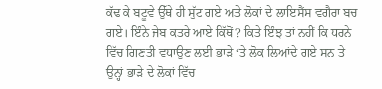ਕੱਢ ਕੇ ਬਟੂਵੇ ਉੱਥੇ ਹੀ ਸੁੱਟ ਗਏ ਅਤੇ ਲੋਕਾਂ ਦੇ ਲਾਇਸੈਂਸ ਵਗੈਰਾ ਬਚ ਗਏ। ਇੰਨੇ ਜੇਬ ਕਤਰੇ ਆਏ ਕਿੱਥੋਂ? ਕਿਤੇ ਇੰਝ ਤਾਂ ਨਹੀਂ ਕਿ ਧਰਨੇ ਵਿੱਚ ਗਿਣਤੀ ਵਧਾਉਣ ਲਈ ਭਾੜੇ ‘ਤੇ ਲੋਕ ਲਿਆਂਦੇ ਗਏ ਸਨ ਤੇ ਉਨ੍ਹਾਂ ਭਾੜੇ ਦੇ ਲੋਕਾਂ ਵਿੱਚ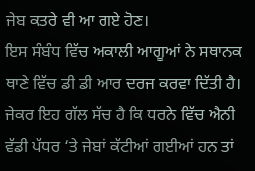ਜੇਬ ਕਤਰੇ ਵੀ ਆ ਗਏ ਹੋਣ।
ਇਸ ਸੰਬੰਧ ਵਿੱਚ ਅਕਾਲੀ ਆਗੂਆਂ ਨੇ ਸਥਾਨਕ ਥਾਣੇ ਵਿੱਚ ਡੀ ਡੀ ਆਰ ਦਰਜ ਕਰਵਾ ਦਿੱਤੀ ਹੈ। ਜੇਕਰ ਇਹ ਗੱਲ ਸੱਚ ਹੈ ਕਿ ਧਰਨੇ ਵਿੱਚ ਐਨੀ ਵੱਡੀ ਪੱਧਰ ‘ਤੇ ਜੇਬਾਂ ਕੱਟੀਆਂ ਗਈਆਂ ਹਨ ਤਾਂ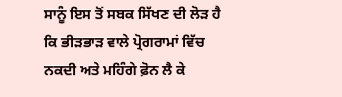ਸਾਨੂੰ ਇਸ ਤੋਂ ਸਬਕ ਸਿੱਖਣ ਦੀ ਲੋੜ ਹੈ ਕਿ ਭੀੜਭਾੜ ਵਾਲੇ ਪ੍ਰੋਗਰਾਮਾਂ ਵਿੱਚ ਨਕਦੀ ਅਤੇ ਮਹਿੰਗੇ ਫ਼ੋਨ ਲੈ ਕੇ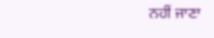ਨਹੀਂ ਜਾਣਾ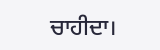ਚਾਹੀਦਾ।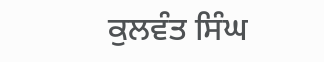ਕੁਲਵੰਤ ਸਿੰਘ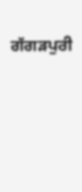ਗੱਗੜਪੁਰੀ